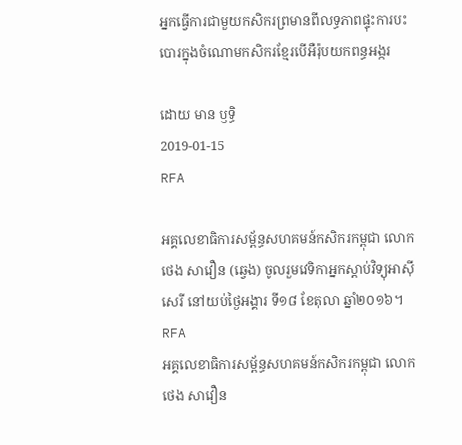អ្នកធ្វើការជាមួយកសិករព្រមានពីលទ្ធភាពផ្ទុះការបះបោរក្នុងចំណោមកសិករខ្មែរបើអឺរ៉ុបយកពន្ធអង្ករ

ដោយ មាន ឫទ្ធិ
2019-01-15
RFA

អគ្គលេខាធិការសម្ព័ន្ធសហគមន៍កសិករកម្ពុជា លោក ថេង សាវឿន (ឆ្វេង) ចូលរួមវេទិកាអ្នកស្ដាប់វិទ្យុអាស៊ីសេរី នៅយប់ថ្ងៃអង្គារ ទី១៨ ខែតុលា ឆ្នាំ២០១៦។ RFA
អគ្គលេខាធិការសម្ព័ន្ធសហគមន៍កសិករកម្ពុជា លោក ថេង សាវឿន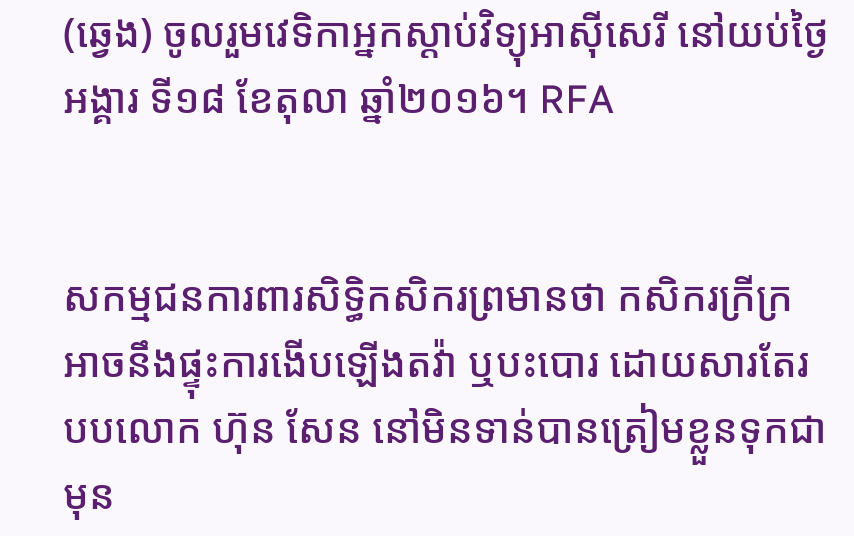(ឆ្វេង) ចូលរួមវេទិកាអ្នកស្ដាប់វិទ្យុអាស៊ីសេរី នៅយប់ថ្ងៃអង្គារ ទី១៨ ខែតុលា ឆ្នាំ២០១៦។ RFA


សកម្មជនការពារសិទ្ធិកសិករព្រមានថា កសិករក្រីក្រអាចនឹងផ្ទុះការងើបឡើងតវ៉ា ឬបះបោរ ដោយសារតែរបបលោក ហ៊ុន សែន នៅមិនទាន់បានត្រៀមខ្លួនទុកជាមុន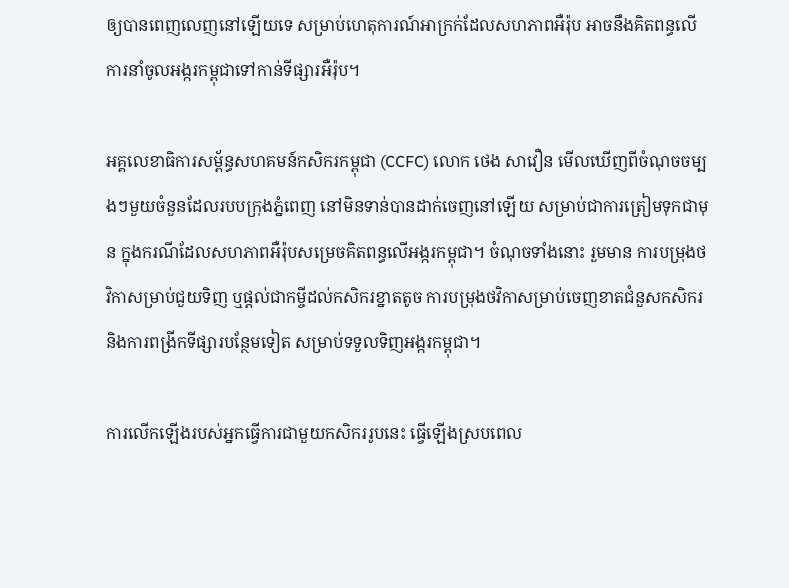ឲ្យបានពេញលេញនៅឡើយទេ សម្រាប់ហេតុការណ៍អាក្រក់ដែលសហភាពអឺរ៉ុប អាចនឹងគិតពន្ធលើការនាំចូលអង្ករកម្ពុជាទៅកាន់ទីផ្សារអឺរ៉ុប។

អគ្គលេខាធិការសម្ព័ន្ធសហគមន៍កសិករកម្ពុជា (CCFC) លោក ថេង សាវឿន មើលឃើញពីចំណុចចម្បងៗមួយចំនួនដែលរបបក្រុងភ្នំពេញ នៅមិនទាន់បានដាក់ចេញនៅឡើយ សម្រាប់ជាការត្រៀមទុកជាមុន ក្នុងករណីដែលសហភាពអឺរ៉ុបសម្រេចគិតពន្ធលើអង្ករកម្ពុជា។ ចំណុចទាំងនោះ រួមមាន ការបម្រុងថវិកាសម្រាប់ជួយទិញ ឬផ្ដល់ជាកម្ចីដល់កសិករខ្នាតតូច ការបម្រុងថវិកាសម្រាប់ចេញខាតជំនួសកសិករ និងការពង្រីកទីផ្សារបន្ថែមទៀត សម្រាប់ទទួលទិញអង្ករកម្ពុជា។

ការលើកឡើងរបស់អ្នកធ្វើការជាមួយកសិកររូបនេះ ធ្វើឡើងស្របពេល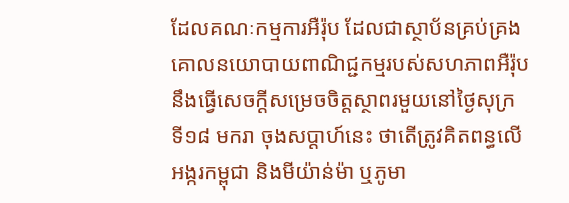ដែលគណៈកម្មការអឺរ៉ុប ដែលជាស្ថាប័នគ្រប់គ្រងគោលនយោបាយពាណិជ្ជកម្មរបស់សហភាពអឺរ៉ុប នឹងធ្វើសេចក្ដីសម្រេចចិត្តស្ថាពរមួយនៅថ្ងៃសុក្រ ទី១៨ មករា ចុងសប្ដាហ៍នេះ ថាតើត្រូវគិតពន្ធលើអង្ករកម្ពុជា និងមីយ៉ាន់ម៉ា ឬភូមា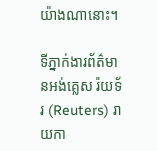យ៉ាងណានោះ។

ទីភ្នាក់ងារព័ត៌មានអង់គ្លេស រ៉យទ័រ (Reuters) រាយកា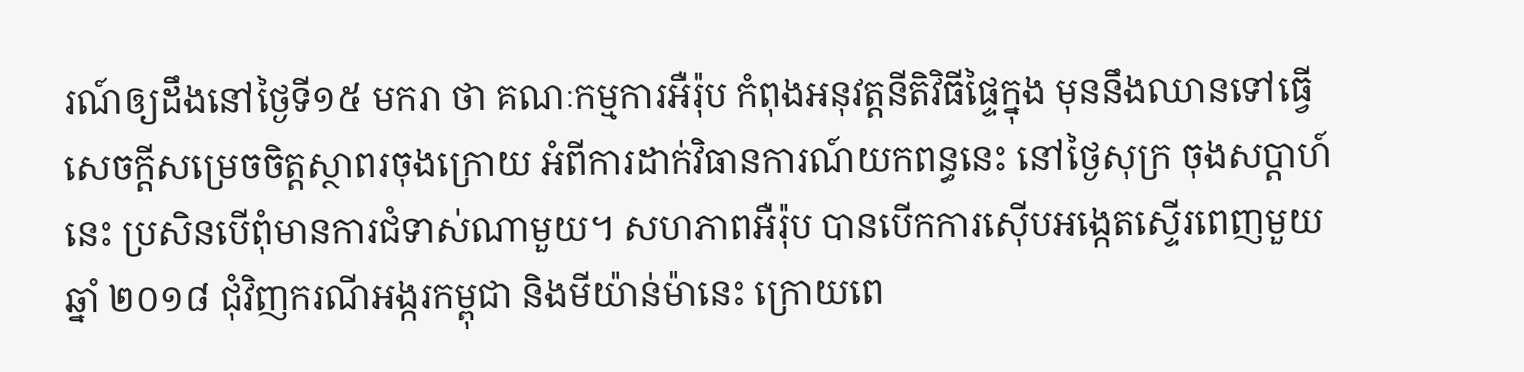រណ៍ឲ្យដឹងនៅថ្ងៃទី១៥ មករា ថា គណៈកម្មការអឺរ៉ុប កំពុងអនុវត្តនីតិវិធីផ្ទៃក្នុង មុននឹងឈានទៅធ្វើសេចក្ដីសម្រេចចិត្តស្ថាពរចុងក្រោយ អំពីការដាក់វិធានការណ៍យកពន្ធនេះ នៅថ្ងៃសុក្រ ចុងសប្ដាហ៍នេះ ប្រសិនបើពុំមានការជំទាស់ណាមួយ។ សហភាពអឺរ៉ុប បានបើកការស៊ើបអង្កេតស្ទើរពេញមួយឆ្នាំ ២០១៨ ជុំវិញករណីអង្ករកម្ពុជា និងមីយ៉ាន់ម៉ានេះ ក្រោយពេ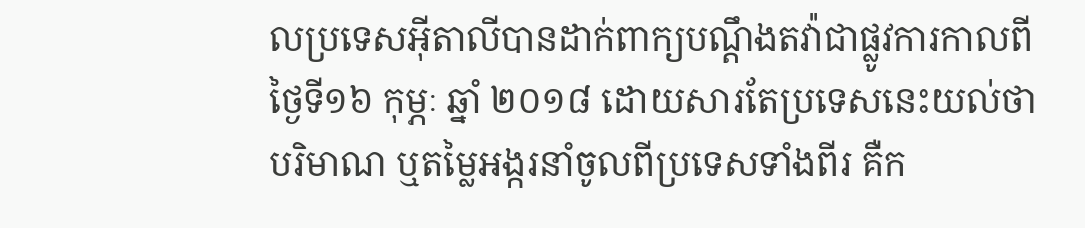លប្រទេសអ៊ីតាលីបានដាក់ពាក្យបណ្តឹងតវ៉ាជាផ្លូវការកាលពីថ្ងៃទី១៦ កុម្ភៈ ឆ្នាំ ២០១៨ ដោយសារតែប្រទេសនេះយល់ថា បរិមាណ ឬតម្លៃអង្ករនាំចូលពីប្រទេសទាំងពីរ គឺក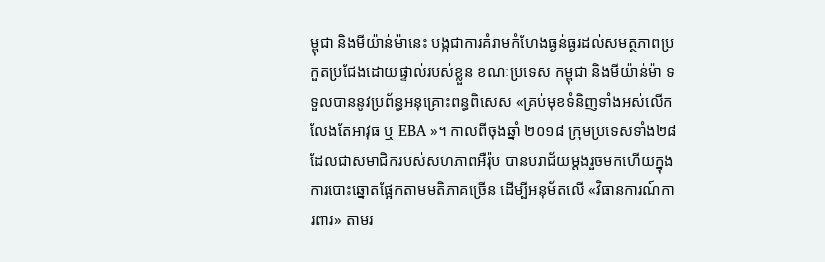ម្ពុជា និងមីយ៉ាន់ម៉ានេះ បង្កជាការគំរាមកំហែងធ្ងន់ធ្ងរដល់សមត្ថភាពប្រកួតប្រជែងដោយផ្ទាល់របស់ខ្លួន ខណៈប្រទេស កម្ពុជា និងមីយ៉ាន់ម៉ា ទទួលបាននូវប្រព័ន្ធអនុគ្រោះពន្ធពិសេស «គ្រប់មុខទំនិញទាំងអស់លើកលែងតែអាវុធ ឬ EBA »។ កាលពីចុងឆ្នាំ ២០១៨ ក្រុមប្រទេសទាំង២៨ ដែលជាសមាជិករបស់សហភាពអឺរ៉ុប បានបរាជ័យម្ដងរួចមកហើយក្នុងការបោះឆ្នោតផ្អែកតាមមតិភាគច្រើន ដើម្បីអនុម័តលើ «វិធានការណ៍ការពារ» តាមរ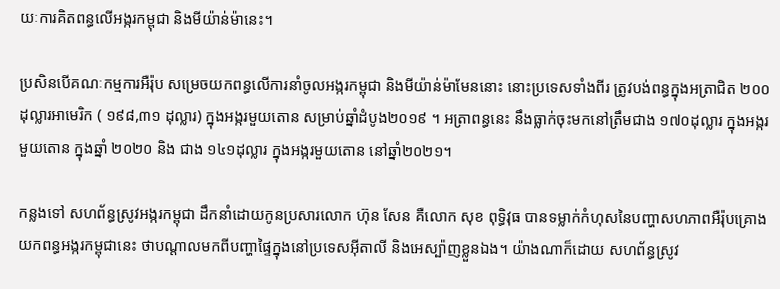យៈការគិតពន្ធលើអង្ករកម្ពុជា និងមីយ៉ាន់ម៉ានេះ។

ប្រសិនបើគណៈកម្មការអឺរ៉ុប សម្រេចយកពន្ធលើការនាំចូលអង្ករកម្ពុជា និងមីយ៉ាន់ម៉ាមែននោះ នោះប្រទេសទាំងពីរ ត្រូវបង់ពន្ធក្នុងអត្រាជិត ២០០ដុល្លារអាមេរិក ( ១៩៨,៣១ ដុល្លារ) ក្នុងអង្ករមួយតោន សម្រាប់ឆ្នាំដំបូង២០១៩ ។ អត្រាពន្ធនេះ នឹងធ្លាក់ចុះមកនៅត្រឹមជាង ១៧០ដុល្លារ ក្នុងអង្ករមួយតោន ក្នុងឆ្នាំ ២០២០ និង ជាង ១៤១ដុល្លារ ក្នុងអង្ករមួយតោន នៅឆ្នាំ២០២១។

កន្លងទៅ សហព័ន្ធស្រូវអង្ករកម្ពុជា ដឹកនាំដោយកូនប្រសារលោក ហ៊ុន សែន គឺលោក សុខ ពុទ្ធិវុធ បានទម្លាក់កំហុសនៃបញ្ហាសហភាពអឺរ៉ុបគ្រោងយកពន្ធអង្ករកម្ពុជានេះ ថាបណ្ដាលមកពីបញ្ហាផ្ទៃក្នុងនៅប្រទេសអ៊ីតាលី និងអេស្ប៉ាញខ្លួនឯង។ យ៉ាងណាក៏ដោយ សហព័ន្ធស្រូវ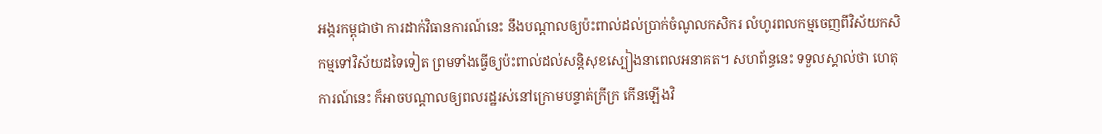អង្ករកម្ពុជាថា ការដាក់វិធានការណ៍នេះ នឹងបណ្ដាលឲ្យប៉ះពាល់ដល់ប្រាក់ចំណូលកសិករ លំហូរពលកម្មចេញពីវិស័យកសិកម្មទៅវិស័យដទៃទៀត ព្រមទាំងធ្វើឲ្យប៉ះពាល់ដល់សន្តិសុខស្បៀងនាពេលអនាគត។ សហព័ន្ធនេះ ទទួលស្គាល់ថា ហេតុការណ៍នេះ ក៏អាចបណ្ដាលឲ្យពលរដ្ឋរស់នៅក្រោមបន្ទាត់ក្រីក្រ កើនឡើងវិ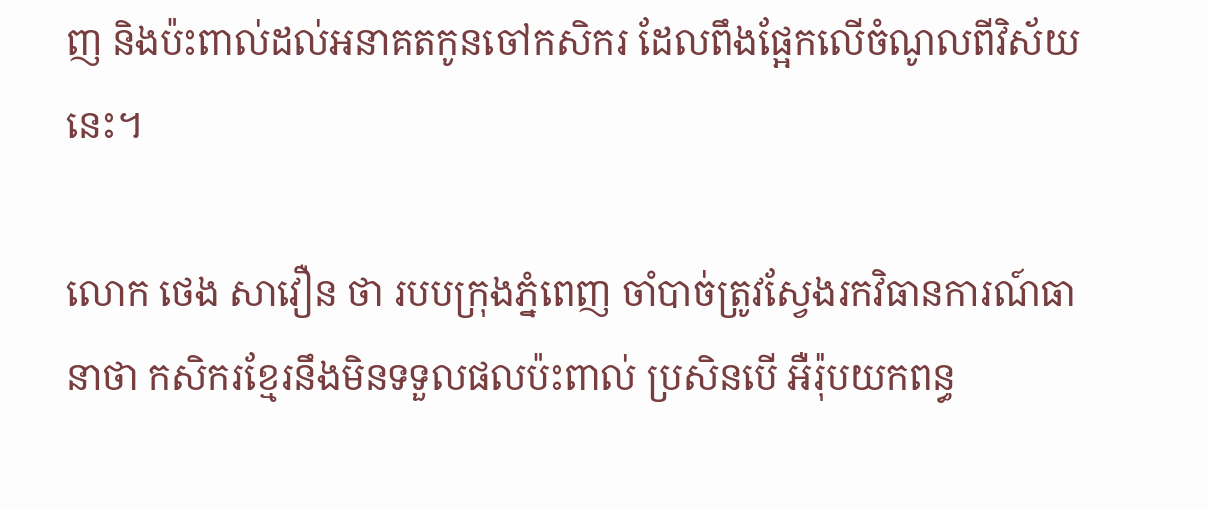ញ និងប៉ះពាល់ដល់អនាគតកូនចៅកសិករ ដែលពឹងផ្អែកលើចំណូលពីវិស័យនេះ។

លោក ថេង សាវឿន ថា របបក្រុងភ្នំពេញ ចាំបាច់ត្រូវស្វែងរកវិធានការណ៍ធានាថា កសិករខ្មែរនឹងមិនទទួលផលប៉ះពាល់ ប្រសិនបើ អឺរ៉ុបយកពន្ធ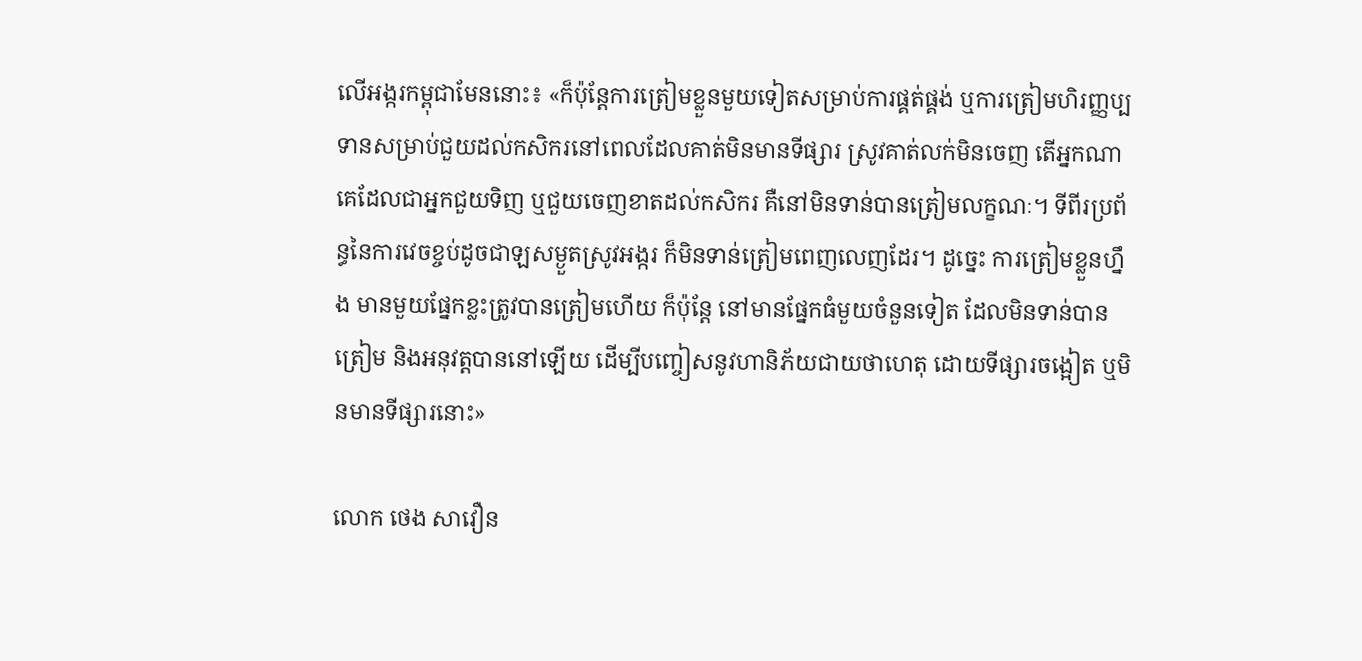លើអង្ករកម្ពុជាមែននោះ៖ «ក៏ប៉ុន្តែការត្រៀមខ្លួនមួយទៀតសម្រាប់ការផ្គត់ផ្គង់ ឬការត្រៀមហិរញ្ញប្បទានសម្រាប់ជួយដល់កសិករនៅពេលដែលគាត់មិនមានទីផ្សារ ស្រូវគាត់លក់មិនចេញ តើអ្នកណាគេដែលជាអ្នកជួយទិញ ឬជួយចេញខាតដល់កសិករ គឺនៅមិនទាន់បានត្រៀមលក្ខណៈ។ ទីពីរប្រព័ន្ធនៃការវេចខ្ចប់ដូចជាឡសម្ងួតស្រូវអង្ករ ក៏មិនទាន់ត្រៀមពេញលេញដែរ។ ដូច្នេះ ការត្រៀមខ្លួនហ្នឹង មានមួយផ្នែកខ្លះត្រូវបានត្រៀមហើយ ក៏ប៉ុន្តែ នៅមានផ្នែកធំមួយចំនួនទៀត ដែលមិនទាន់បានត្រៀម និងអនុវត្តបាននៅឡើយ ដើម្បីបញ្ចៀសនូវហានិភ័យជាយថាហេតុ ដោយទីផ្សារចង្អៀត ឬមិនមានទីផ្សារនោះ»

លោក ថេង សាវឿន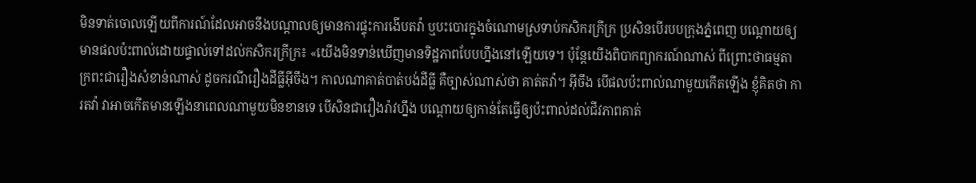មិនទាត់ចោលឡើយពីការណ៍ដែលអាចនឹងបណ្ដាលឲ្យមានការផ្ទុះការងើបតវ៉ា ឬបះបោរក្នុងចំណោមស្រទាប់កសិករក្រីក្រ ប្រសិនបើរបបក្រុងភ្នំពេញ បណ្ដោយឲ្យមានផលប៉ះពាល់ដោយផ្ទាល់ទៅដល់កសិករក្រីក្រ៖ «យើងមិនទាន់ឃើញមានទិដ្ឋភាពបែបហ្នឹងនៅឡើយទេ។ ប៉ុន្តែយើងពិបាកព្យាករណ៍ណាស់ ពីព្រោះថាធម្មតា ក្រពះជារឿងសំខាន់ណាស់ ដូចករណីរឿងដីធ្លីអ៊ីចឹង។ កាលណាគាត់បាត់បង់ដីធ្លី គឺច្បាស់ណាស់ថា គាត់តវ៉ា។ អ៊ីចឹង បើផលប៉ះពាល់ណាមួយកើតឡើង ខ្ញុំគិតថា ការតវ៉ា វាអាចកើតមានឡើងនាពេលណាមួយមិនខានទេ បើសិនជារឿងរ៉ាវហ្នឹង បណ្ដោយឲ្យកាន់តែធ្វើឲ្យប៉ះពាល់ដល់ជីវភាពគាត់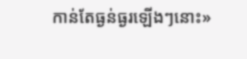កាន់តែធ្ងន់ធ្ងរឡើងៗនោះ»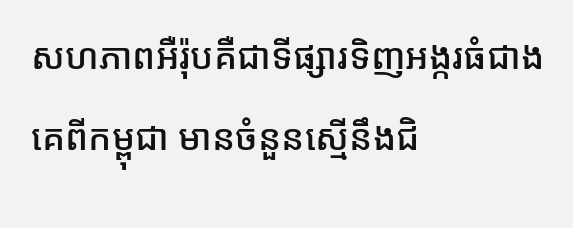សហភាពអឺរ៉ុបគឺជាទីផ្សារទិញអង្ករធំជាងគេពីកម្ពុជា មានចំនួនស្មើនឹងជិ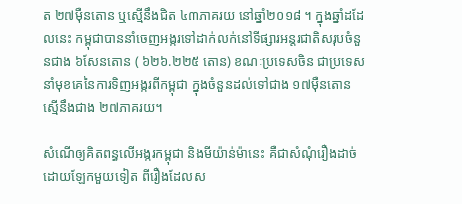ត ២៧ម៉ឺនតោន ឬស្មើនឹងជិត ៤៣ភាគរយ នៅឆ្នាំ២០១៨ ។ ក្នុងឆ្នាំដដែលនេះ កម្ពុជាបាននាំចេញអង្ករទៅដាក់លក់នៅទីផ្សារអន្តរជាតិសរុបចំនួនជាង ៦សែនតោន ( ៦២៦.២២៥ តោន) ខណៈប្រទេសចិន ជាប្រទេសនាំមុខគេនៃការទិញអង្ករពីកម្ពុជា ក្នុងចំនួនដល់ទៅជាង ១៧ម៉ឺនតោន ស្មើនឹងជាង ២៧ភាគរយ។

សំណើឲ្យគិតពន្ធលើអង្ករកម្ពុជា និងមីយ៉ាន់ម៉ានេះ គឺជាសំណុំរឿងដាច់ដោយឡែកមួយទៀត ពីរឿងដែលស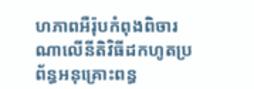ហភាពអឺរ៉ុបកំពុងពិចារណាលើនីតិវិធីដកហូតប្រព័ន្ធអនុគ្រោះពន្ធ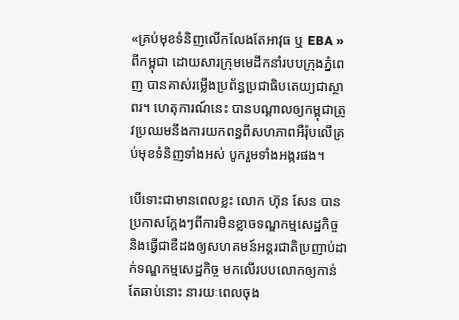«គ្រប់មុខទំនិញលើកលែងតែអាវុធ ឬ EBA » ពីកម្ពុជា ដោយសារក្រុមមេដឹកនាំរបបក្រុងភ្នំពេញ បានគាស់រម្លើងប្រព័ន្ធប្រជាធិបតេយ្យជាស្ថាពរ។ ហេតុការណ៍នេះ បានបណ្ដាលឲ្យកម្ពុជាត្រូវប្រឈមនឹងការយកពន្ធពីសហភាពអឺរ៉ុបលើគ្រប់មុខទំនិញទាំងអស់ បូករួមទាំងអង្ករផង។

បើទោះជាមានពេលខ្លះ លោក ហ៊ុន សែន បានប្រកាសក្តែងៗពីការមិនខ្លាចទណ្ឌកម្មសេដ្ឋកិច្ច និងធ្វើជាឌឺដងឲ្យសហគមន៍អន្តរជាតិប្រញាប់ដាក់ទណ្ឌកម្មសេដ្ឋកិច្ច មកលើរបបលោកឲ្យកាន់តែឆាប់នោះ នារយៈពេលចុង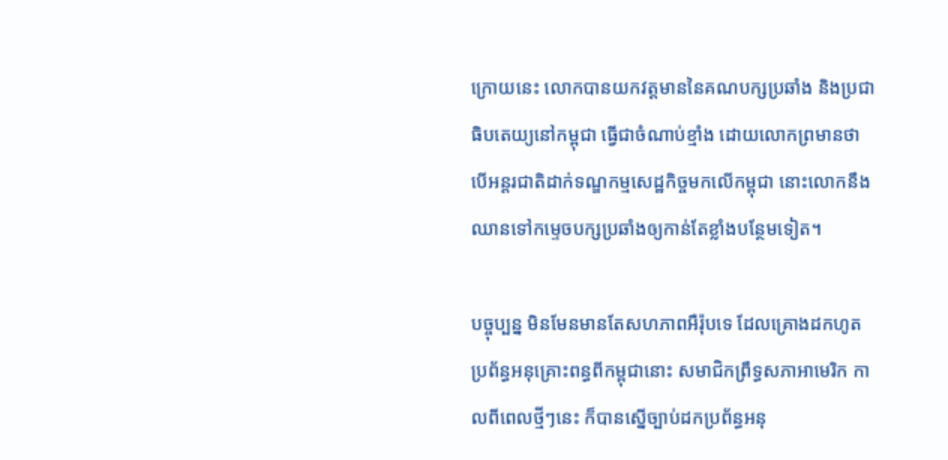ក្រោយនេះ លោកបានយកវត្តមាននៃគណបក្សប្រឆាំង និងប្រជាធិបតេយ្យនៅកម្ពុជា ធ្វើជាចំណាប់ខ្មាំង ដោយលោកព្រមានថា បើអន្តរជាតិដាក់ទណ្ឌកម្មសេដ្ឋកិច្ចមកលើកម្ពុជា នោះលោកនឹងឈានទៅកម្ទេចបក្សប្រឆាំងឲ្យកាន់តែខ្លាំងបន្ថែមទៀត។

បច្ចុប្បន្ន មិនមែនមានតែសហភាពអឺរ៉ុបទេ ដែលគ្រោងដកហូតប្រព័ន្ធអនុគ្រោះពន្ធពីកម្ពុជានោះ សមាជិកព្រឹទ្ធសភាអាមេរិក កាលពីពេលថ្មីៗនេះ ក៏បានស្នើច្បាប់ដកប្រព័ន្ធអនុ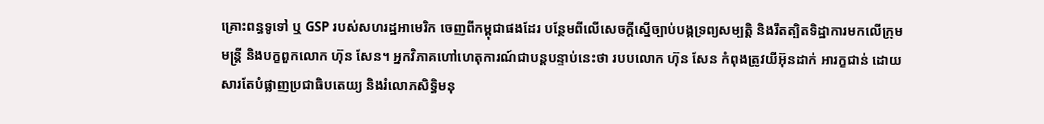គ្រោះពន្ធទូទៅ ឬ GSP របស់សហរដ្ឋអាមេរិក ចេញពីកម្ពុជាផងដែរ បន្ថែមពីលើសេចក្ដីស្នើច្បាប់បង្កទ្រព្យសម្បត្តិ និងរឹតត្បិតទិដ្ឋាការមកលើក្រុមមន្ត្រី និងបក្ខពួកលោក ហ៊ុន សែន។ អ្នកវិភាគហៅហេតុការណ៍ជាបន្តបន្ទាប់នេះថា របបលោក ហ៊ុន សែន កំពុងត្រូវយីអ៊ុនដាក់ អារក្ខជាន់ ដោយសារតែបំផ្លាញប្រជាធិបតេយ្យ និងរំលោភសិទ្ធិមនុ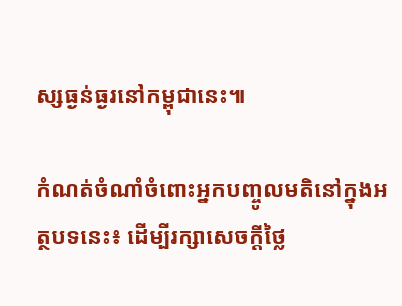ស្សធ្ងន់ធ្ងរនៅកម្ពុជានេះ៕

កំណត់ចំណាំចំពោះអ្នកបញ្ចូលមតិនៅក្នុងអត្ថបទនេះ៖ ដើម្បីរក្សាសេចក្ដីថ្លៃ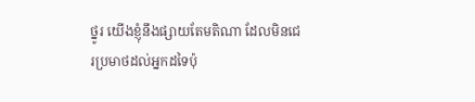ថ្នូរ យើងខ្ញុំនឹងផ្សាយតែមតិណា ដែលមិនជេរប្រមាថដល់អ្នកដទៃប៉ុ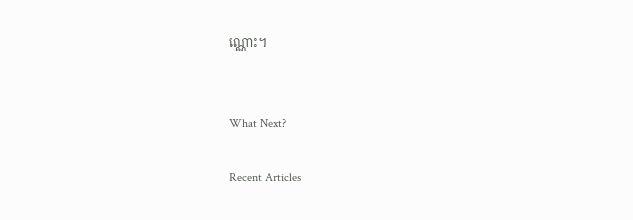ណ្ណោះ។


What Next?

Recent Articles